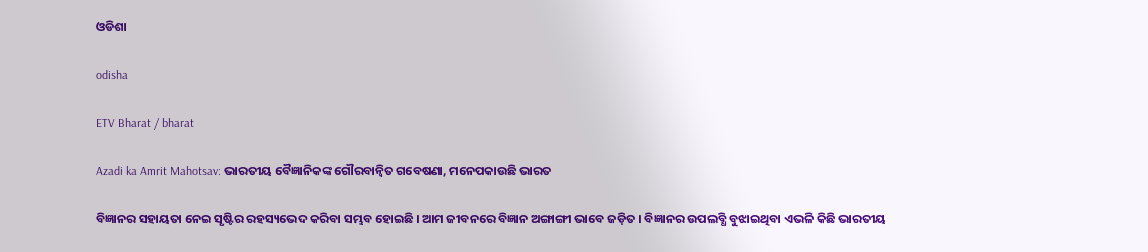ଓଡିଶା

odisha

ETV Bharat / bharat

Azadi ka Amrit Mahotsav: ଭାରତୀୟ ବୈଜ୍ଞାନିକଙ୍କ ଗୌରବାନ୍ୱିତ ଗବେଷଣା, ମନେପକାଉଛି ଭାରତ

ବିଜ୍ଞାନର ସହାୟତା ନେଇ ସୃଷ୍ଟିର ରହସ୍ୟଭେଦ କରିବା ସମ୍ଭବ ହୋଇଛି । ଆମ ଜୀବନରେ ବିଜ୍ଞାନ ଅଙ୍ଗାଙ୍ଗୀ ଭାବେ ଜଡ଼ିତ । ବିଜ୍ଞାନର ଉପଲବ୍ଧି ବୁଝାଇଥିବା ଏଭଳି କିଛି ଭାରତୀୟ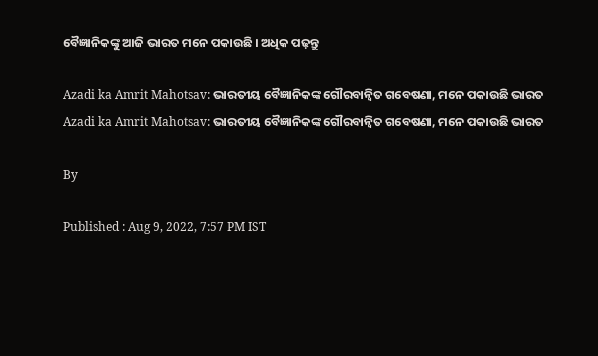ବୈଜ୍ଞାନିକଙ୍କୁ ଆଜି ଭାରତ ମନେ ପକାଉଛି । ଅଧିକ ପଢ଼ନ୍ତୁ

Azadi ka Amrit Mahotsav: ଭାରତୀୟ ବୈଜ୍ଞାନିକଙ୍କ ଗୌରବାନ୍ବିତ ଗବେଷଣା, ମନେ ପକାଉଛି ଭାରତ
Azadi ka Amrit Mahotsav: ଭାରତୀୟ ବୈଜ୍ଞାନିକଙ୍କ ଗୌରବାନ୍ବିତ ଗବେଷଣା, ମନେ ପକାଉଛି ଭାରତ

By

Published : Aug 9, 2022, 7:57 PM IST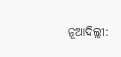ନୂଆଦିଲ୍ଲୀ: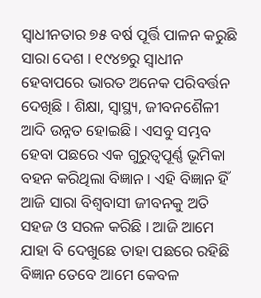ସ୍ବାଧୀନତାର ୭୫ ବର୍ଷ ପୂର୍ତ୍ତି ପାଳନ କରୁଛି ସାରା ଦେଶ । ୧୯୪୭ରୁ ସ୍ବାଧୀନ ହେବାପରେ ଭାରତ ଅନେକ ପରିବର୍ତ୍ତନ ଦେଖିଛି । ଶିକ୍ଷା, ସ୍ବାସ୍ଥ୍ୟ, ଜୀବନଶୈଳୀ ଆଦି ଉନ୍ନତ ହୋଇଛି । ଏସବୁ ସମ୍ଭବ ହେବା ପଛରେ ଏକ ଗୁରୁତ୍ବପୂର୍ଣ୍ଣ ଭୂମିକା ବହନ କରିଥିଲା ବିଜ୍ଞାନ । ଏହି ବିଜ୍ଞାନ ହିଁ ଆଜି ସାରା ବିଶ୍ବବାସୀ ଜୀବନକୁ ଅତି ସହଜ ଓ ସରଳ କରିଛି । ଆଜି ଆମେ ଯାହା ବି ଦେଖୁଛେ ତାହା ପଛରେ ରହିଛି ବିଜ୍ଞାନ ତେବେ ଆମେ କେବଳ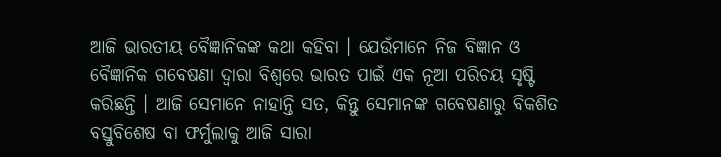ଆଜି ଭାରତୀୟ ବୈଜ୍ଞାନିକଙ୍କ କଥା କହିବା । ଯେଉଁମାନେ ନିଜ ବିଜ୍ଞାନ ଓ ବୈଜ୍ଞାନିକ ଗବେଷଣା ଦ୍ବାରା ବିଶ୍ବରେ ଭାରତ ପାଇଁ ଏକ ନୂଆ ପରିଚୟ ସୃଷ୍ଟି କରିଛନ୍ତି । ଆଜି ସେମାନେ ନାହାନ୍ତି ସତ, କିନ୍ତୁ ସେମାନଙ୍କ ଗବେଷଣାରୁ ବିକଶିତ ବସ୍ତୁବିଶେଷ ବା ଫର୍ମୁଲାକୁ ଆଜି ସାରା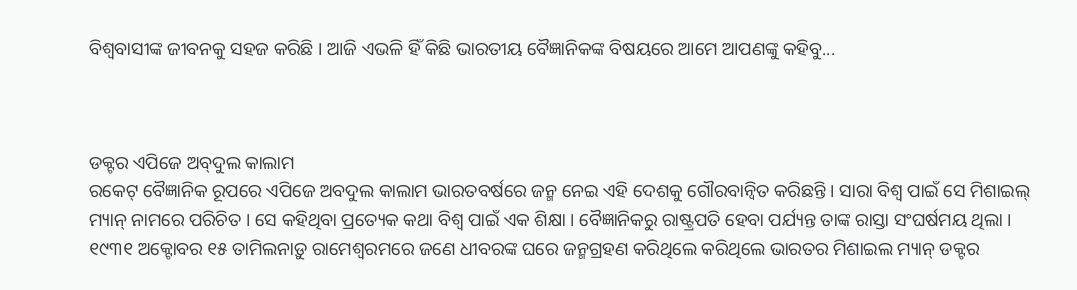ବିଶ୍ବବାସୀଙ୍କ ଜୀବନକୁ ସହଜ କରିଛି । ଆଜି ଏଭଳି ହିଁ କିଛି ଭାରତୀୟ ବୈଜ୍ଞାନିକଙ୍କ ବିଷୟରେ ଆମେ ଆପଣଙ୍କୁ କହିବୁ...



ଡକ୍ଟର ଏପିଜେ ଅବ୍‌ଦୁଲ କାଲାମ
ରକେଟ୍‌ ବୈଜ୍ଞାନିକ ରୂପରେ ଏପିଜେ ଅବଦୁଲ କାଲାମ ଭାରତବର୍ଷରେ ଜନ୍ମ ନେଇ ଏହି ଦେଶକୁ ଗୌରବାନ୍ବିତ କରିଛନ୍ତି । ସାରା ବିଶ୍ବ ପାଇଁ ସେ ମିଶାଇଲ୍‌ ମ୍ୟାନ୍‌ ନାମରେ ପରିଚିତ । ସେ କହିଥିବା ପ୍ରତ୍ୟେକ କଥା ବିଶ୍ବ ପାଇଁ ଏକ ଶିକ୍ଷା । ବୈଜ୍ଞାନିକରୁ ରାଷ୍ଟ୍ରପତି ହେବା ପର୍ଯ୍ୟନ୍ତ ତାଙ୍କ ରାସ୍ତା ସଂଘର୍ଷମୟ ଥିଲା । ୧୯୩୧ ଅକ୍ଟୋବର ୧୫ ତାମିଲନାଡ଼ୁ ରାମେଶ୍ବରମରେ ଜଣେ ଧୀବରଙ୍କ ଘରେ ଜନ୍ମଗ୍ରହଣ କରିଥିଲେ କରିଥିଲେ ଭାରତର ମିଶାଇଲ ମ୍ୟାନ୍‌ ଡକ୍ଟର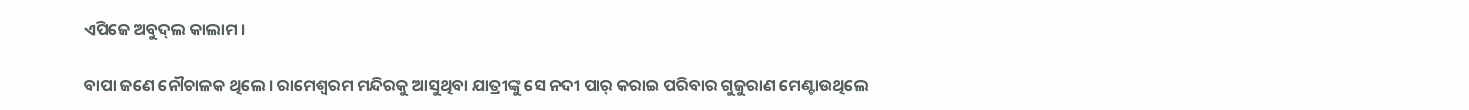ଏପିଜେ ଅବୁଦ୍‌ଲ କାଲାମ ।

ବାପା ଜଣେ ନୌଚାଳକ ଥିଲେ । ରାମେଶ୍ବରମ ମନ୍ଦିରକୁ ଆସୁଥିବା ଯାତ୍ରୀଙ୍କୁ ସେ ନଦୀ ପାର୍‌ କରାଇ ପରିବାର ଗୁଜୁରାଣ ମେଣ୍ଟାଉଥିଲେ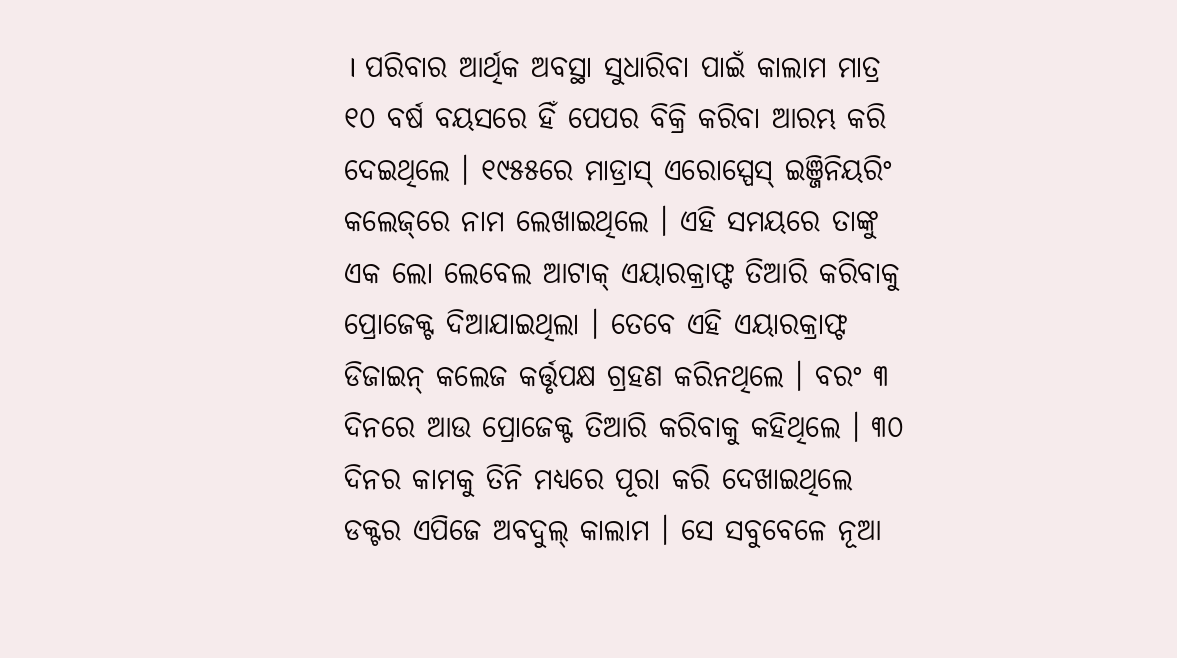। ପରିବାର ଆର୍ଥିକ ଅବସ୍ଥା ସୁଧାରିବା ପାଇଁ କାଲାମ ମାତ୍ର ୧୦ ବର୍ଷ ବୟସରେ ହିଁ ପେପର ବିକ୍ରି କରିବା ଆରମ୍ଭ କରି ଦେଇଥିଲେ । ୧୯୫୫ରେ ମାଡ୍ରାସ୍‌ ଏରୋସ୍ପେସ୍‌ ଇଞ୍ଜିନିୟରିଂ କଲେଜ୍‌ରେ ନାମ ଲେଖାଇଥିଲେ । ଏହି ସମୟରେ ତାଙ୍କୁ ଏକ ଲୋ ଲେବେଲ ଆଟାକ୍‌ ଏୟାରକ୍ରାଫ୍ଟ ତିଆରି କରିବାକୁ ପ୍ରୋଜେକ୍ଟ ଦିଆଯାଇଥିଲା । ତେବେ ଏହି ଏୟାରକ୍ରାଫ୍ଟ ଡିଜାଇନ୍‌ କଲେଜ କର୍ତ୍ତୃପକ୍ଷ ଗ୍ରହଣ କରିନଥିଲେ । ବରଂ ୩ ଦିନରେ ଆଉ ପ୍ରୋଜେକ୍ଟ ତିଆରି କରିବାକୁ କହିଥିଲେ । ୩୦ ଦିନର କାମକୁ ତିନି ମଧ୍ୟରେ ପୂରା କରି ଦେଖାଇଥିଲେ ଡକ୍ଟର ଏପିଜେ ଅବଦୁଲ୍‌ କାଲାମ । ସେ ସବୁବେଳେ ନୂଆ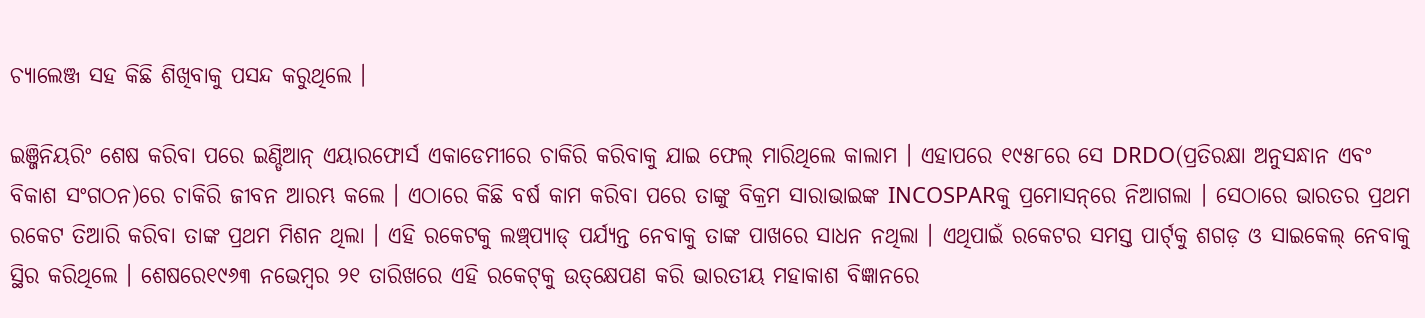ଚ୍ୟାଲେଞ୍ଜ ସହ କିଛି ଶିଖିବାକୁ ପସନ୍ଦ କରୁଥିଲେ ।

ଇଞ୍ଜିନିୟରିଂ ଶେଷ କରିବା ପରେ ଇଣ୍ଡିଆନ୍‌ ଏୟାରଫୋର୍ସ ଏକାଡେମୀରେ ଚାକିରି କରିବାକୁ ଯାଇ ଫେଲ୍‌ ମାରିଥିଲେ କାଲାମ । ଏହାପରେ ୧୯୫୮ରେ ସେ DRDO(ପ୍ରତିରକ୍ଷା ଅନୁସନ୍ଧାନ ଏବଂ ବିକାଶ ସଂଗଠନ)ରେ ଚାକିରି ଜୀବନ ଆରମ୍ଭ କଲେ । ଏଠାରେ କିଛି ବର୍ଷ କାମ କରିବା ପରେ ତାଙ୍କୁ ବିକ୍ରମ ସାରାଭାଇଙ୍କ INCOSPARକୁ ପ୍ରମୋସନ୍‌ରେ ନିଆଗଲା । ସେଠାରେ ଭାରତର ପ୍ରଥମ ରକେଟ ତିଆରି କରିବା ତାଙ୍କ ପ୍ରଥମ ମିଶନ ଥିଲା । ଏହି ରକେଟକୁ ଲଞ୍ଚ୍‌ପ୍ୟାଡ୍‌ ପର୍ଯ୍ୟନ୍ତ ନେବାକୁ ତାଙ୍କ ପାଖରେ ସାଧନ ନଥିଲା । ଏଥିପାଇଁ ରକେଟର ସମସ୍ତ ପାର୍ଟ୍‌କୁ ଶଗଡ଼ ଓ ସାଇକେଲ୍‌ ନେବାକୁ ସ୍ଥିର କରିଥିଲେ । ଶେଷରେ୧୯୬୩ ନଭେମ୍ବର ୨୧ ତାରିଖରେ ଏହି ରକେଟ୍‌କୁ ଉତ୍‌କ୍ଷେପଣ କରି ଭାରତୀୟ ମହାକାଶ ବିଜ୍ଞାନରେ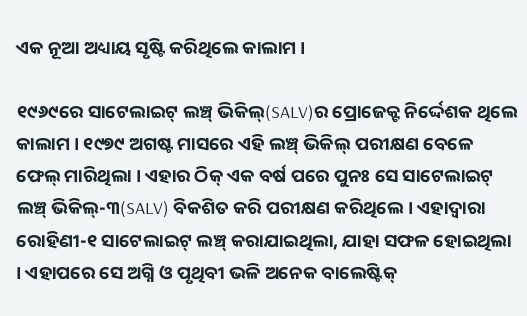ଏକ ନୂଆ ଅଧ୍ୟାୟ ସୃଷ୍ଟି କରିଥିଲେ କାଲାମ ।

୧୯୬୯ରେ ସାଟେଲାଇଟ୍‌ ଲଞ୍ଚ୍‌ ଭିକିଲ୍‌(SALV)ର ପ୍ରୋଜେକ୍ଟ ନିର୍ଦ୍ଦେଶକ ଥିଲେ କାଲାମ । ୧୯୭୯ ଅଗଷ୍ଟ ମାସରେ ଏହି ଲଞ୍ଚ୍‌ ଭିକିଲ୍‌ ପରୀକ୍ଷଣ ବେଳେ ଫେଲ୍‌ ମାରିଥିଲା । ଏହାର ଠିକ୍‌ ଏକ ବର୍ଷ ପରେ ପୁନଃ ସେ ସାଟେଲାଇଟ୍‌ ଲଞ୍ଚ୍‌ ଭିକିଲ୍‌-୩(SALV) ବିକଶିତ କରି ପରୀକ୍ଷଣ କରିଥିଲେ । ଏହାଦ୍ବାରା ରୋହିଣୀ-୧ ସାଟେଲାଇଟ୍‌ ଲଞ୍ଚ୍‌ କରାଯାଇଥିଲା, ଯାହା ସଫଳ ହୋଇଥିଲା । ଏହାପରେ ସେ ଅଗ୍ନି ଓ ପୃଥିବୀ ଭଳି ଅନେକ ବାଲେଷ୍ଟିକ୍‌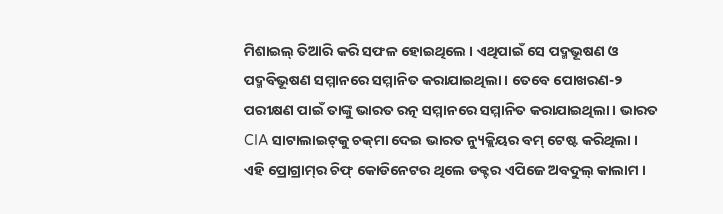ମିଶାଇଲ୍‌ ତିଆରି କରି ସଫଳ ହୋଇଥିଲେ । ଏଥିପାଇଁ ସେ ପଦ୍ମଭୂଷଣ ଓ ପଦ୍ମବିଭୂଷଣ ସମ୍ମାନରେ ସମ୍ମାନିତ କରାଯାଇଥିଲା । ତେବେ ପୋଖରଣ-୨ ପରୀକ୍ଷଣ ପାଇଁ ତାଙ୍କୁ ଭାରତ ରତ୍ନ ସମ୍ମାନରେ ସମ୍ମାନିତ କରାଯାଇଥିଲା । ଭାରତ CIA ସାଟାଲାଇଟ୍‌କୁ ଚକ୍‌ମା ଦେଇ ଭାରତ ନ୍ୟୁକ୍ଲିୟର ବମ୍‌ ଟେଷ୍ଟ କରିଥିଲା । ଏହି ପ୍ରୋଗ୍ରାମ୍‌ର ଚିଫ୍‌ କୋଡିନେଟର ଥିଲେ ଡକ୍ଟର ଏପିଜେ ଅବଦୁଲ୍‌ କାଲାମ ।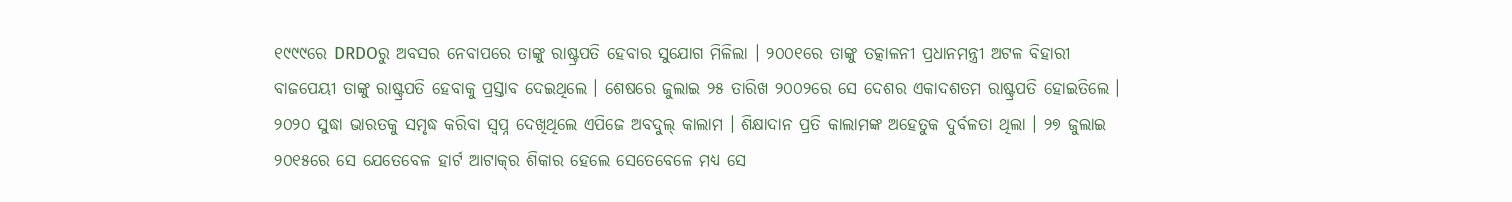୧୯୯୯ରେ DRDOରୁ ଅବସର ନେବାପରେ ତାଙ୍କୁ ରାଷ୍ଟ୍ରପତି ହେବାର ସୁଯୋଗ ମିଳିଲା । ୨୦୦୧ରେ ତାଙ୍କୁ ତତ୍କାଳନୀ ପ୍ରଧାନମନ୍ତ୍ରୀ ଅଟଳ ବିହାରୀ ବାଜପେୟୀ ତାଙ୍କୁ ରାଷ୍ଟ୍ରପତି ହେବାକୁ ପ୍ରସ୍ତାବ ଦେଇଥିଲେ । ଶେଷରେ ଜୁଲାଇ ୨୫ ତାରିଖ ୨୦୦୨ରେ ସେ ଦେଶର ଏକାଦଶତମ ରାଷ୍ଟ୍ରପତି ହୋଇତିଲେ । ୨୦୨୦ ସୁଦ୍ଧା ଭାରତକୁ ସମୃଦ୍ଧ କରିବା ସ୍ବପ୍ନ ଦେଖିଥିଲେ ଏପିଜେ ଅବଦୁଲ୍‌ କାଲାମ । ଶିକ୍ଷାଦାନ ପ୍ରତି କାଲାମଙ୍କ ଅହେତୁକ ଦୁର୍ବଳତା ଥିଲା । ୨୭ ଜୁଲାଇ ୨୦୧୫ରେ ସେ ଯେତେବେଳ ହାର୍ଟ ଆଟାକ୍‌ର ଶିକାର ହେଲେ ସେତେବେଳେ ମଧ୍ୟ ସେ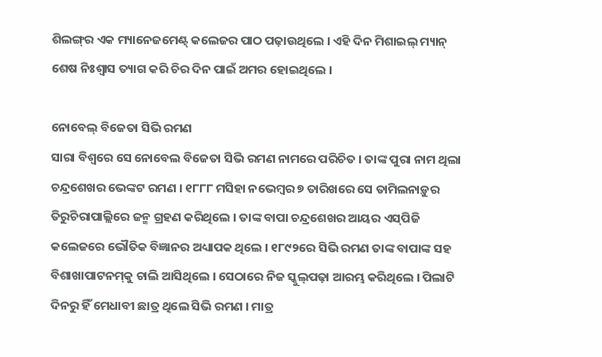ଶିଲଙ୍ଗ୍‌ର ଏକ ମ୍ୟାନେଜମେଣ୍ଟ୍‌ କଲେଜର ପାଠ ପଢ଼ାଉଥିଲେ । ଏହି ଦିନ ମିଶାଇଲ୍‌ ମ୍ୟାନ୍‌ ଶେଷ ନିଃଶ୍ବାସ ତ୍ୟାଗ କରି ଚିର ଦିନ ପାଇଁ ଅମର ହୋଇଥିଲେ ।

ନୋବେଲ୍‌ ବିଜେତା ସିଭି ରମଣ
ସାରା ବିଶ୍ବରେ ସେ ନୋବେଲ ବିଜେତା ସିଭି ରମଣ ନାମରେ ପରିଚିତ । ତାଙ୍କ ପୁରା ନାମ ଥିଲା ଚନ୍ଦ୍ରଶେଖର ଭେଙ୍କଟ ରମଣ । ୧୮୮୮ ମସିହା ନଭେମ୍ବର ୭ ତାରିଖରେ ସେ ତାମିଲନାଡ଼ୁର ତିରୁଚିରାପାଲ୍ଲିରେ ଜନ୍ମ ଗ୍ରହଣ କରିଥିଲେ । ତାଙ୍କ ବାପା ଚନ୍ଦ୍ରଶେଖର ଆୟର ଏସ୍‌ପିଜି କଲେଜରେ ଭୌତିକ ବିଜ୍ଞାନର ଅଧ୍ୟାପକ ଥିଲେ । ୧୮୯୨ରେ ସିଭି ରମଣ ତାଙ୍କ ବାପାଙ୍କ ସହ ବିଶାଖାପାଟନମ୍‌କୁ ଚାଲି ଆସିଥିଲେ । ସେଠାରେ ନିଜ ସ୍କୁଲ୍‌ପଢ଼ା ଆରମ୍ଭ କରିଥିଲେ । ପିଲାଟି ଦିନରୁ ହିଁ ମେଧାବୀ ଛାତ୍ର ଥିଲେ ସିଭି ରମଣ । ମାତ୍ର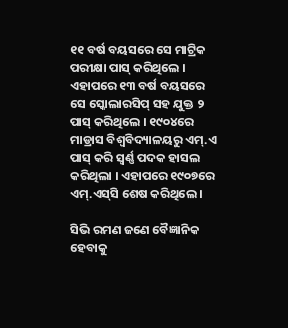୧୧ ବର୍ଷ ବୟସରେ ସେ ମାଟ୍ରିକ ପରୀକ୍ଷା ପାସ୍‌ କରିଥିଲେ । ଏହାପରେ ୧୩ ବର୍ଷ ବୟସରେ ସେ ସ୍କୋଲାରସିପ୍‌ ସହ ଯୁକ୍ତ ୨ ପାସ୍‌ କରିଥିଲେ । ୧୯୦୪ରେ ମାଡ୍ରାସ ବିଶ୍ବବିଦ୍ୟାଳୟରୁ ଏମ୍‌.ଏ ପାସ୍‌ କରି ସ୍ବର୍ଣ୍ଣ ପଦକ ହାସଲ କରିଥିଲା । ଏହାପରେ ୧୯୦୭ରେ ଏମ୍‌.ଏସ୍‌ସି ଶେଷ କରିଥିଲେ ।

ସିଭି ରମଣ ଜଣେ ବୈଜ୍ଞାନିକ ହେବାକୁ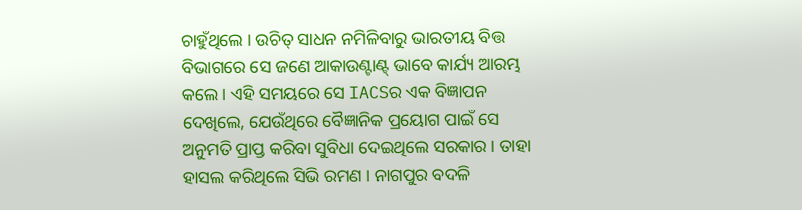ଚାହୁଁଥିଲେ । ଉଚିତ୍‌ ସାଧନ ନମିଳିବାରୁ ଭାରତୀୟ ବିତ୍ତ ବିଭାଗରେ ସେ ଜଣେ ଆକାଉଣ୍ଟାଣ୍ଟ୍‌ ଭାବେ କାର୍ଯ୍ୟ ଆରମ୍ଭ କଲେ । ଏହି ସମୟରେ ସେ IACSର ଏକ ବିଜ୍ଞାପନ ଦେଖିଲେ, ଯେଉଁଥିରେ ବୈଜ୍ଞାନିକ ପ୍ରୟୋଗ ପାଇଁ ସେ ଅନୁମତି ପ୍ରାପ୍ତ କରିବା ସୁବିଧା ଦେଇଥିଲେ ସରକାର । ତାହା ହାସଲ କରିଥିଲେ ସିଭି ରମଣ । ନାଗପୁର ବଦଳି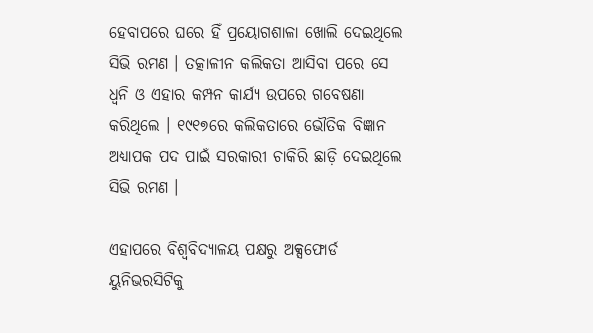ହେବାପରେ ଘରେ ହିଁ ପ୍ରୟୋଗଶାଳା ଖୋଲି ଦେଇଥିଲେ ସିଭି ରମଣ । ତତ୍କାଳୀନ କଲିକତା ଆସିବା ପରେ ସେ ଧ୍ବନି ଓ ଏହାର କମ୍ପନ କାର୍ଯ୍ୟ ଉପରେ ଗବେଷଣା କରିଥିଲେ । ୧୯୧୭ରେ କଲିକତାରେ ଭୌତିକ ବିଜ୍ଞାନ ଅଧ୍ୟାପକ ପଦ ପାଇଁ ସରକାରୀ ଚାକିରି ଛାଡ଼ି ଦେଇଥିଲେ ସିଭି ରମଣ ।

ଏହାପରେ ବିଶ୍ବବିଦ୍ୟାଳୟ ପକ୍ଷରୁ ଅକ୍ସଫୋର୍ଡ ୟୁନିଭରସିଟିକୁ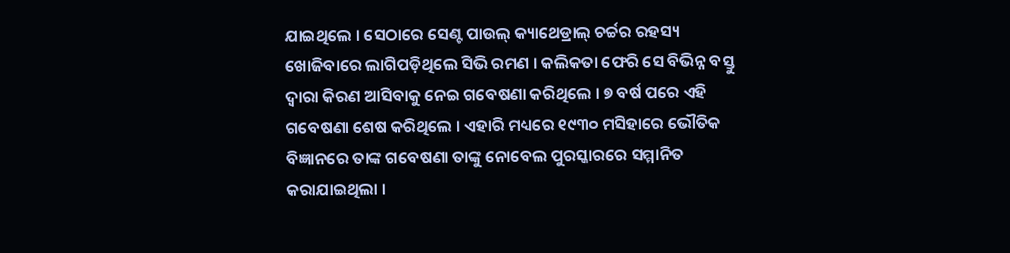ଯାଇଥିଲେ । ସେଠାରେ ସେଣ୍ଟ ପାଉଲ୍‌ କ୍ୟାଥେଡ୍ରାଲ୍‌ ଚର୍ଚ୍ଚର ରହସ୍ୟ ଖୋଜିବାରେ ଲାଗିପଡ଼ିଥିଲେ ସିଭି ରମଣ । କଲିକତା ଫେରି ସେ ବିଭିନ୍ନ ବସ୍ତୁ ଦ୍ବାରା କିରଣ ଆସିବାକୁ ନେଇ ଗବେଷଣା କରିଥିଲେ । ୭ ବର୍ଷ ପରେ ଏହି ଗବେଷଣା ଶେଷ କରିଥିଲେ । ଏହାରି ମଧ୍ୟରେ ୧୯୩୦ ମସିହାରେ ଭୌତିକ ବିଜ୍ଞାନରେ ତାଙ୍କ ଗବେଷଣା ତାଙ୍କୁ ନୋବେଲ ପୁରସ୍କାରରେ ସମ୍ମାନିତ କରାଯାଇଥିଲା ।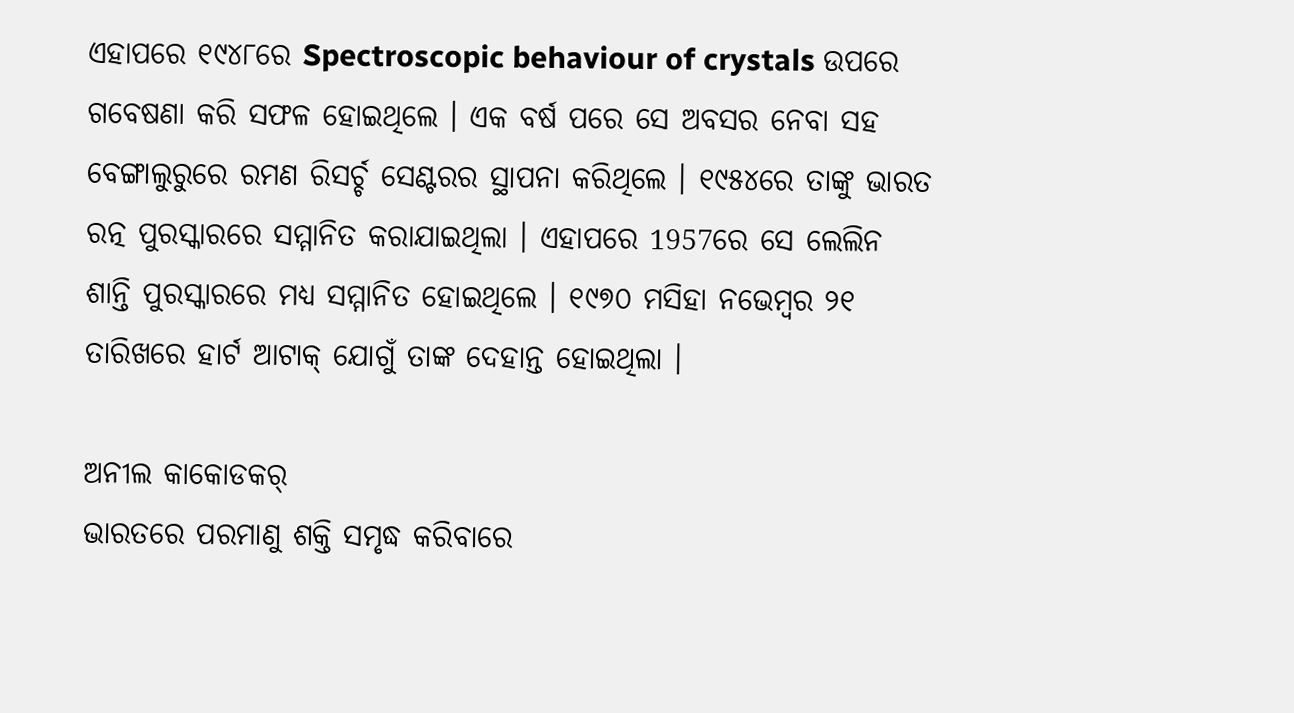ଏହାପରେ ୧୯୪୮ରେ Spectroscopic behaviour of crystals ଉପରେ ଗବେଷଣା କରି ସଫଳ ହୋଇଥିଲେ । ଏକ ବର୍ଷ ପରେ ସେ ଅବସର ନେବା ସହ ବେଙ୍ଗାଲୁରୁରେ ରମଣ ରିସର୍ଚ୍ଚ ସେଣ୍ଟରର ସ୍ଥାପନା କରିଥିଲେ । ୧୯୫୪ରେ ତାଙ୍କୁ ଭାରତ ରତ୍ନ ପୁରସ୍କାରରେ ସମ୍ମାନିତ କରାଯାଇଥିଲା । ଏହାପରେ 1957ରେ ସେ ଲେଲିନ ଶାନ୍ତି ପୁରସ୍କାରରେ ମଧ୍ୟ ସମ୍ମାନିତ ହୋଇଥିଲେ । ୧୯୭୦ ମସିହା ନଭେମ୍ବର ୨୧ ତାରିଖରେ ହାର୍ଟ ଆଟାକ୍‌ ଯୋଗୁଁ ତାଙ୍କ ଦେହାନ୍ତ ହୋଇଥିଲା ।

ଅନୀଲ କାକୋଡକର୍‌
ଭାରତରେ ପରମାଣୁ ଶକ୍ତି ସମୃଦ୍ଧ କରିବାରେ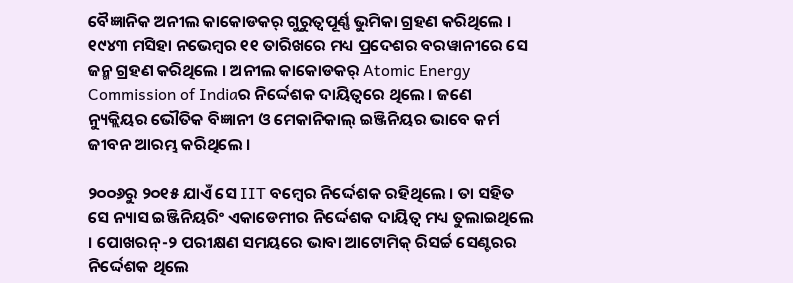ବୈଜ୍ଞାନିକ ଅନୀଲ କାକୋଡକର୍‌ ଗୁରୁତ୍ବପୂର୍ଣ୍ଣ ଭୁମିକା ଗ୍ରହଣ କରିଥିଲେ । ୧୯୪୩ ମସିହା ନଭେମ୍ବର ୧୧ ତାରିଖରେ ମଧ୍ୟ ପ୍ରଦେଶର ବରୱାନୀରେ ସେ ଜନ୍ମ ଗ୍ରହଣ କରିଥିଲେ । ଅନୀଲ କାକୋଡକର୍‌ Atomic Energy Commission of Indiaର ନିର୍ଦ୍ଦେଶକ ଦାୟିତ୍ବରେ ଥିଲେ । ଜଣେ ନ୍ୟୁକ୍ଲିୟର ଭୌତିକ ବିଜ୍ଞାନୀ ଓ ମେକାନିକାଲ୍‌ ଇଞ୍ଜିନିୟର ଭାବେ କର୍ମ ଜୀବନ ଆରମ୍ଭ କରିଥିଲେ ।

୨୦୦୬ରୁ ୨୦୧୫ ଯାଏଁ ସେ IIT ବମ୍ବେର ନିର୍ଦ୍ଦେଶକ ରହିଥିଲେ । ତା ସହିତ ସେ ନ୍ୟାସ ଇଞ୍ଜିନିୟରିଂ ଏକାଡେମୀର ନିର୍ଦ୍ଦେଶକ ଦାୟିତ୍ବ ମଧ୍ୟ ତୁଲାଇଥିଲେ । ପୋଖରନ୍‌-୨ ପରୀକ୍ଷଣ ସମୟରେ ଭାବା ଆଟୋମିକ୍‌ ରିସର୍ଚ୍ଚ ସେଣ୍ଟରର ନିର୍ଦ୍ଦେଶକ ଥିଲେ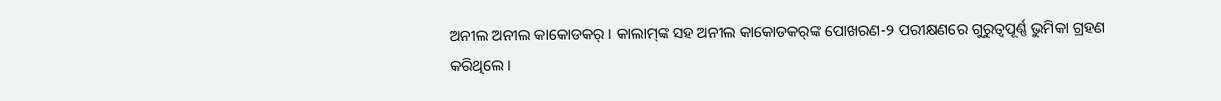ଅନୀଲ ଅନୀଲ କାକୋଡକର୍‌ । କାଲାମ୍‌ଙ୍କ ସହ ଅନୀଲ କାକୋଡକର୍‌ଙ୍କ ପୋଖରଣ-୨ ପରୀକ୍ଷଣରେ ଗୁରୁତ୍ବପୂର୍ଣ୍ଣ ଭୁମିକା ଗ୍ରହଣ କରିଥିଲେ ।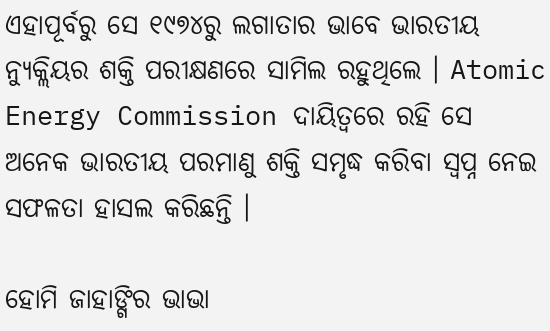ଏହାପୂର୍ବରୁ ସେ ୧୯୭୪ରୁ ଲଗାତାର ଭାବେ ଭାରତୀୟ ନ୍ୟୁକ୍ଲିୟର ଶକ୍ତି ପରୀକ୍ଷଣରେ ସାମିଲ ରହୁଥିଲେ । Atomic Energy Commission ଦାୟିତ୍ବରେ ରହି ସେ ଅନେକ ଭାରତୀୟ ପରମାଣୁ ଶକ୍ତି ସମୃଦ୍ଧ କରିବା ସ୍ବପ୍ନ ନେଇ ସଫଳତା ହାସଲ କରିଛନ୍ତି ।

ହୋମି ଜାହାଙ୍ଗିର ଭାଭା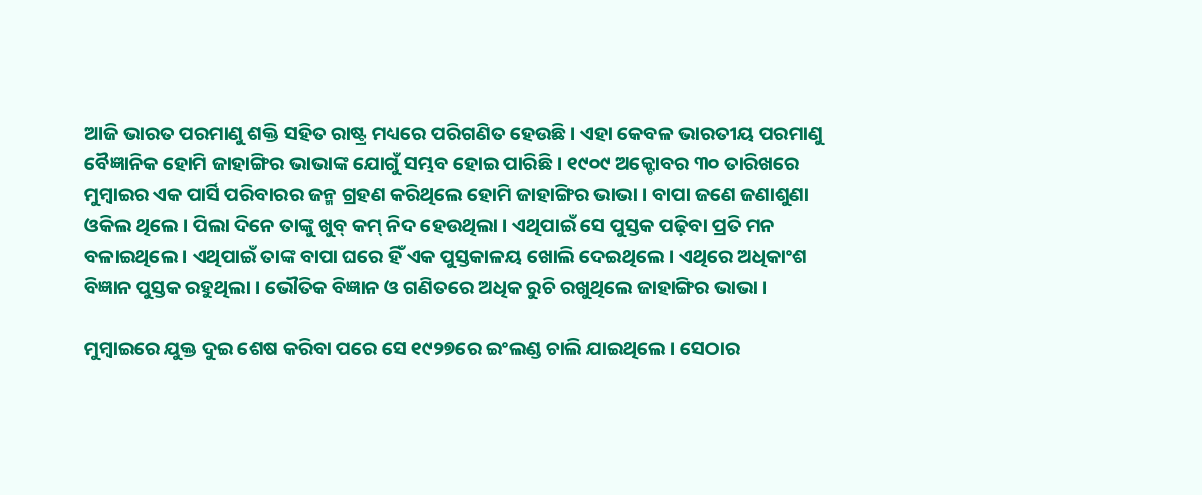ଆଜି ଭାରତ ପରମାଣୁ ଶକ୍ତି ସହିତ ରାଷ୍ଟ୍ର ମଧ୍ୟରେ ପରିଗଣିତ ହେଉଛି । ଏହା କେବଳ ଭାରତୀୟ ପରମାଣୁ ବୈଜ୍ଞାନିକ ହୋମି ଜାହାଙ୍ଗିର ଭାଭାଙ୍କ ଯୋଗୁଁ ସମ୍ଭବ ହୋଇ ପାରିଛି । ୧୯୦୯ ଅକ୍ଟୋବର ୩୦ ତାରିଖରେ ମୁମ୍ବାଇର ଏକ ପାର୍ସି ପରିବାରର ଜନ୍ମ ଗ୍ରହଣ କରିଥିଲେ ହୋମି ଜାହାଙ୍ଗିର ଭାଭା । ବାପା ଜଣେ ଜଣାଶୁଣା ଓକିଲ ଥିଲେ । ପିଲା ଦିନେ ତାଙ୍କୁ ଖୁବ୍‌ କମ୍‌ ନିଦ ହେଉଥିଲା । ଏଥିପାଇଁ ସେ ପୁସ୍ତକ ପଢ଼ିବା ପ୍ରତି ମନ ବଳାଇଥିଲେ । ଏଥିପାଇଁ ତାଙ୍କ ବାପା ଘରେ ହିଁ ଏକ ପୁସ୍ତକାଳୟ ଖୋଲି ଦେଇଥିଲେ । ଏଥିରେ ଅଧିକାଂଶ ବିଜ୍ଞାନ ପୁସ୍ତକ ରହୁଥିଲା । ଭୌତିକ ବିଜ୍ଞାନ ଓ ଗଣିତରେ ଅଧିକ ରୁଚି ରଖୁଥିଲେ ଜାହାଙ୍ଗିର ଭାଭା ।

ମୁମ୍ବାଇରେ ଯୁକ୍ତ ଦୁଇ ଶେଷ କରିବା ପରେ ସେ ୧୯୨୭ରେ ଇଂଲଣ୍ଡ ଚାଲି ଯାଇଥିଲେ । ସେଠାର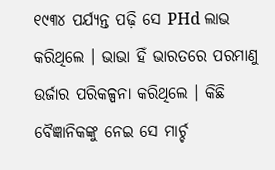୧୯୩୪ ପର୍ଯ୍ୟନ୍ତ ପଢ଼ି ସେ PHd ଲାଭ କରିଥିଲେ । ଭାଭା ହିଁ ଭାରତରେ ପରମାଣୁ ଉର୍ଜାର ପରିକଳ୍ପନା କରିଥିଲେ । କିଛି ବୈଜ୍ଞାନିକଙ୍କୁ ନେଇ ସେ ମାର୍ଚ୍ଚ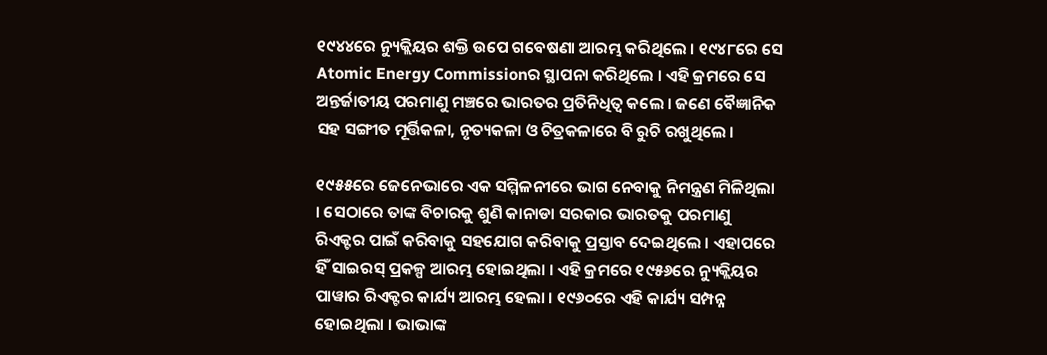୧୯୪୪ରେ ନ୍ୟୁକ୍ଲିୟର ଶକ୍ତି ଉପେ ଗବେଷଣା ଆରମ୍ଭ କରିଥିଲେ । ୧୯୪୮ରେ ସେ Atomic Energy Commissionର ସ୍ଥାପନା କରିଥିଲେ । ଏହି କ୍ରମରେ ସେ ଅନ୍ତର୍ଜାତୀୟ ପରମାଣୁ ମଞ୍ଚରେ ଭାରତର ପ୍ରତିନିଧିତ୍ବ କଲେ । ଜଣେ ବୈଜ୍ଞାନିକ ସହ ସଙ୍ଗୀତ ମୂର୍ତ୍ତିକଳା, ନୃତ୍ୟକଳା ଓ ଚିତ୍ରକଳାରେ ବି ରୁଚି ରଖୁଥିଲେ ।

୧୯୫୫ରେ ଜେନେଭାରେ ଏକ ସମ୍ମିଳନୀରେ ଭାଗ ନେବାକୁ ନିମନ୍ତ୍ରଣ ମିଳିଥିଲା । ସେଠାରେ ତାଙ୍କ ବିଚାରକୁ ଶୁଣି କାନାଡା ସରକାର ଭାରତକୁ ପରମାଣୁ ରିଏକ୍ଟର ପାଇଁ କରିବାକୁ ସହଯୋଗ କରିବାକୁ ପ୍ରସ୍ତାବ ଦେଇଥିଲେ । ଏହାପରେ ହିଁ ସାଇରସ୍‌ ପ୍ରକଳ୍ପ ଆରମ୍ଭ ହୋଇଥିଲା । ଏହି କ୍ରମରେ ୧୯୫୬ରେ ନ୍ୟୁକ୍ଲିୟର ପାୱାର ରିଏକ୍ଟର କାର୍ଯ୍ୟ ଆରମ୍ଭ ହେଲା । ୧୯୬୦ରେ ଏହି କାର୍ଯ୍ୟ ସମ୍ପନ୍ନ ହୋଇଥିଲା । ଭାଭାଙ୍କ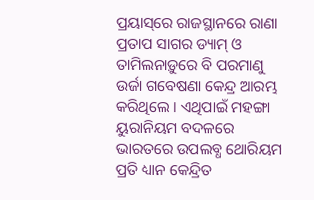ପ୍ରୟାସ୍‌ରେ ରାଜସ୍ଥାନରେ ରାଣା ପ୍ରତାପ ସାଗର ଡ୍ୟାମ୍‌ ଓ ତାମିଲନାଡ଼ୁରେ ବି ପରମାଣୁ ଉର୍ଜା ଗବେଷଣା କେନ୍ଦ୍ର ଆରମ୍ଭ କରିଥିଲେ । ଏଥିପାଇଁ ମହଙ୍ଗା ୟୁରାନିୟମ ବଦଳରେ ଭାରତରେ ଉପଲବ୍ଧ ଥୋରିୟମ ପ୍ରତି ଧ୍ୟାନ କେନ୍ଦ୍ରିତ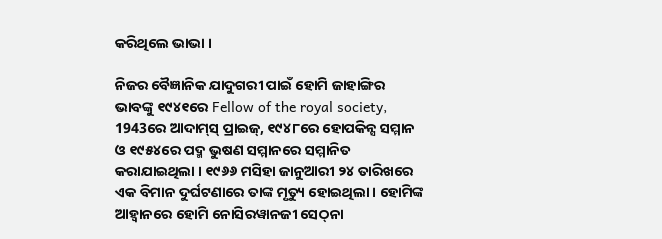କରିଥିଲେ ଭାଭା ।

ନିଜର ବୈଜ୍ଞାନିକ ଯାଦୁଗରୀ ପାଇଁ ହୋମି ଜାହାଙ୍ଗିର ଭାବଙ୍କୁ ୧୯୪୧ରେ Fellow of the royal society, 1943ରେ ଆଦାମ୍‌ସ୍‌ ପ୍ରାଇଜ୍‌, ୧୯୪୮ରେ ହୋପକିନ୍ସ ସମ୍ମାନ ଓ ୧୯୫୪ରେ ପଦ୍ମ ଭୁଷଣ ସମ୍ମାନରେ ସମ୍ମାନିତ କରାଯାଇଥିଲା । ୧୯୬୬ ମସିହା ଜାନୁଆରୀ ୨୪ ତାରିଖରେ ଏକ ବିମାନ ଦୁର୍ଘଟଣାରେ ତାଙ୍କ ମୃତ୍ୟୁ ହୋଇଥିଲା । ହୋମିଙ୍କ ଆହ୍ବାନରେ ହୋମି ନୋସିରୱାନଜୀ ସେଠ୍‌ନା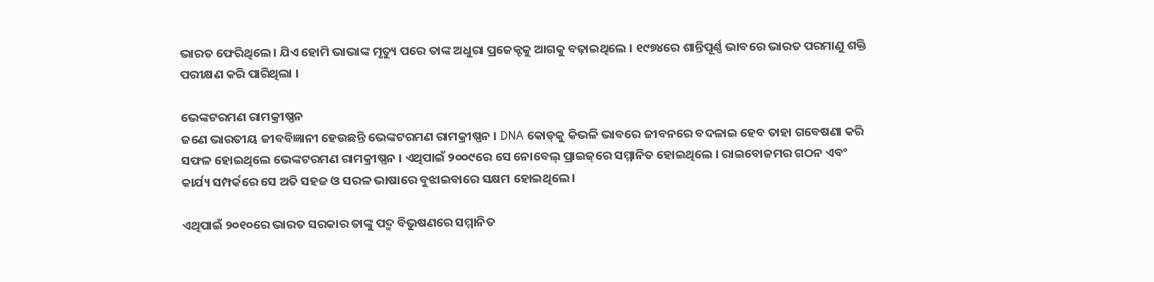ଭାରତ ଫେରିଥିଲେ । ଯିଏ ହୋମି ଭାଭାଙ୍କ ମୃତ୍ୟୁ ପରେ ତାଙ୍କ ଅଧୁରା ପ୍ରଜେକ୍ଟକୁ ଆଗକୁ ବଢ଼ାଇଥିଲେ । ୧୯୭୪ରେ ଶାନ୍ତିପୂର୍ଣ୍ଣ ଭାବରେ ଭାରତ ପରମାଣୁ ଶକ୍ତି ପରୀକ୍ଷଣ କରି ପାରିଥିଲା ।

ଭେଙ୍କଟରମଣ ରାମକ୍ରୀଷ୍ଣନ
ଜଣେ ଭାରତୀୟ ଜୀବବିଜ୍ଞାନୀ ହେଉଛନ୍ତି ଭେଙ୍କଟରମଣ ରାମକ୍ରୀଷ୍ଣନ । DNA କୋଡ୍‌କୁ କିଭଳି ଭାବରେ ଜୀବନରେ ବଦଳାଇ ହେବ ତାହା ଗବେଷଣା କରି ସଫଳ ହୋଇଥିଲେ ଭେଙ୍କଟରମଣ ରାମକ୍ରୀଷ୍ଣନ । ଏଥିପାଇଁ ୨୦୦୯ରେ ସେ ନୋବେଲ୍‌ ପ୍ରାଇଜ୍‌ରେ ସମ୍ମାନିତ ହୋଇଥିଲେ । ରାଇବୋଜମର ଗଠନ ଏବଂ କାର୍ଯ୍ୟ ସମ୍ପର୍କରେ ସେ ଅତି ସହଜ ଓ ସରଳ ଭାଷାରେ ବୁଝାଇବାରେ ସକ୍ଷମ ହୋଇଥିଲେ ।

ଏଥିପାଇଁ ୨୦୧୦ରେ ଭାରତ ସରକାର ତାଙ୍କୁ ପଦ୍ମ ବିଭୁଷଣରେ ସମ୍ମାନିତ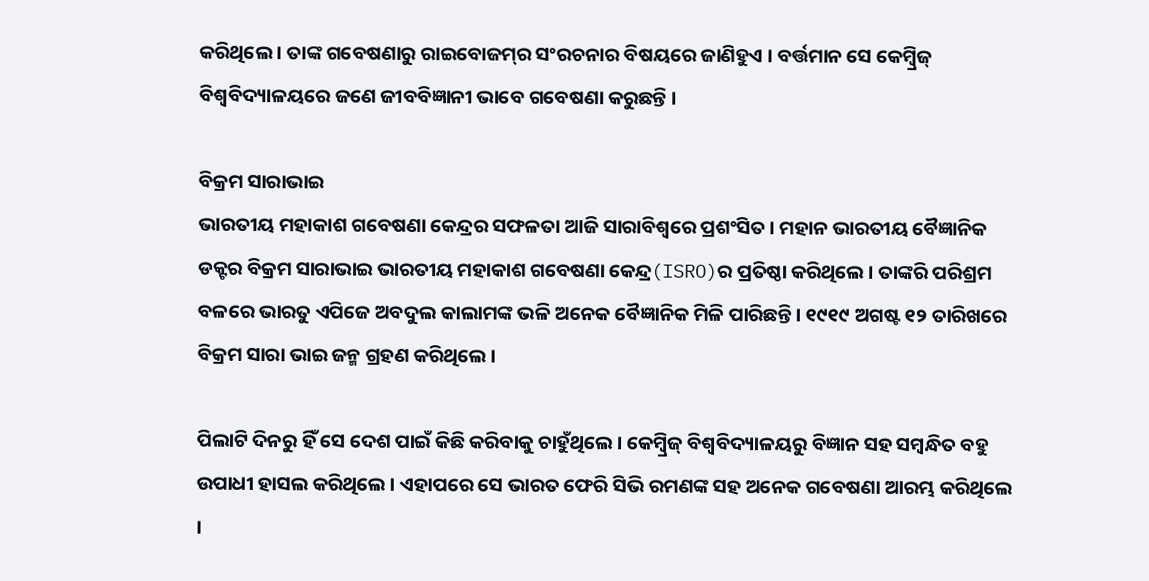କରିଥିଲେ । ତାଙ୍କ ଗବେଷଣାରୁ ରାଇବୋଜମ୍‌ର ସଂରଚନାର ବିଷୟରେ ଜାଣିହୁଏ । ବର୍ତ୍ତମାନ ସେ କେମ୍ବ୍ରିଜ୍‌ ବିଶ୍ବବିଦ୍ୟାଳୟରେ ଜଣେ ଜୀବବିଜ୍ଞାନୀ ଭାବେ ଗବେଷଣା କରୁଛନ୍ତି ।

ବିକ୍ରମ ସାରାଭାଇ
ଭାରତୀୟ ମହାକାଶ ଗବେଷଣା କେନ୍ଦ୍ରର ସଫଳତା ଆଜି ସାରାବିଶ୍ବରେ ପ୍ରଶଂସିତ । ମହାନ ଭାରତୀୟ ବୈଜ୍ଞାନିକ ଡକ୍ଟର ବିକ୍ରମ ସାରାଭାଇ ଭାରତୀୟ ମହାକାଶ ଗବେଷଣା କେନ୍ଦ୍ର(ISRO)ର ପ୍ରତିଷ୍ଠା କରିଥିଲେ । ତାଙ୍କରି ପରିଶ୍ରମ ବଳରେ ଭାରତୁ ଏପିଜେ ଅବଦୁଲ କାଲାମଙ୍କ ଭଳି ଅନେକ ବୈଜ୍ଞାନିକ ମିଳି ପାରିଛନ୍ତି । ୧୯୧୯ ଅଗଷ୍ଟ ୧୨ ତାରିଖରେ ବିକ୍ରମ ସାରା ଭାଇ ଜନ୍ମ ଗ୍ରହଣ କରିଥିଲେ ।

ପିଲାଟି ଦିନରୁ ହିଁ ସେ ଦେଶ ପାଇଁ କିଛି କରିବାକୁ ଚାହୁଁଥିଲେ । କେମ୍ବ୍ରିଜ୍‌ ବିଶ୍ବବିଦ୍ୟାଳୟରୁ ବିଜ୍ଞାନ ସହ ସମ୍ବନ୍ଧିତ ବହୁ ଉପାଧୀ ହାସଲ କରିଥିଲେ । ଏହାପରେ ସେ ଭାରତ ଫେରି ସିଭି ରମଣଙ୍କ ସହ ଅନେକ ଗବେଷଣା ଆରମ୍ଭ କରିଥିଲେ ।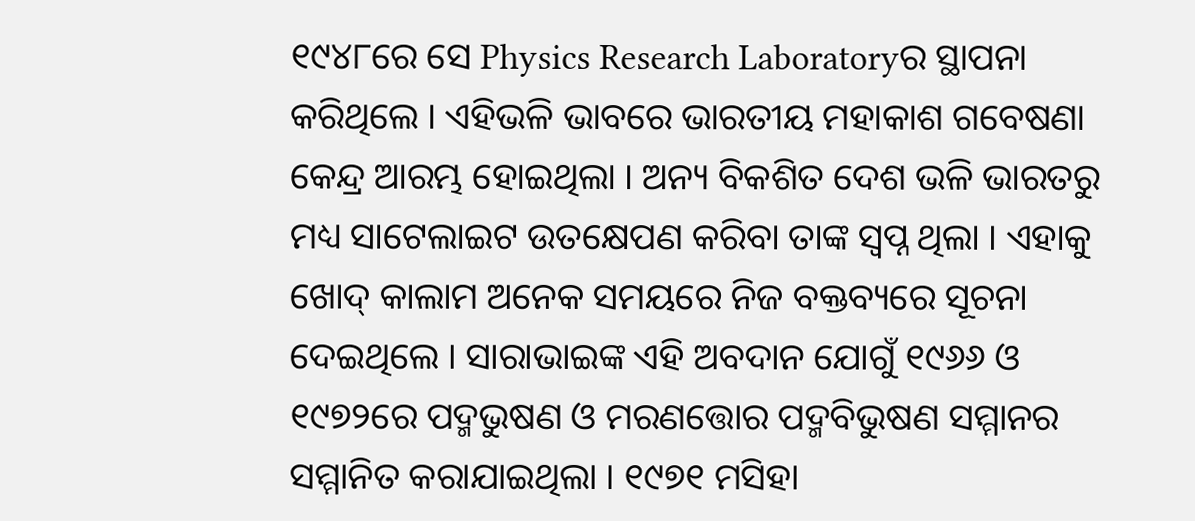୧୯୪୮ରେ ସେ Physics Research Laboratoryର ସ୍ଥାପନା କରିଥିଲେ । ଏହିଭଳି ଭାବରେ ଭାରତୀୟ ମହାକାଶ ଗବେଷଣା କେନ୍ଦ୍ର ଆରମ୍ଭ ହୋଇଥିଲା । ଅନ୍ୟ ବିକଶିତ ଦେଶ ଭଳି ଭାରତରୁ ମଧ୍ୟ ସାଟେଲାଇଟ ଉତକ୍ଷେପଣ କରିବା ତାଙ୍କ ସ୍ବପ୍ନ ଥିଲା । ଏହାକୁ ଖୋଦ୍‌ କାଲାମ ଅନେକ ସମୟରେ ନିଜ ବକ୍ତବ୍ୟରେ ସୂଚନା ଦେଇଥିଲେ । ସାରାଭାଇଙ୍କ ଏହି ଅବଦାନ ଯୋଗୁଁ ୧୯୬୬ ଓ ୧୯୭୨ରେ ପଦ୍ମଭୁଷଣ ଓ ମରଣତ୍ତୋର ପଦ୍ମବିଭୁଷଣ ସମ୍ମାନର ସମ୍ମାନିତ କରାଯାଇଥିଲା । ୧୯୭୧ ମସିହା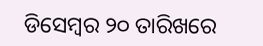ଡିସେମ୍ବର ୨୦ ତାରିଖରେ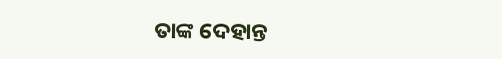ତାଙ୍କ ଦେହାନ୍ତ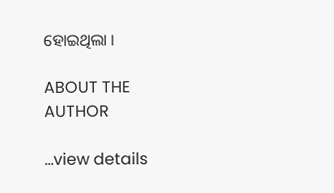ହୋଇଥିଲା ।

ABOUT THE AUTHOR

...view details